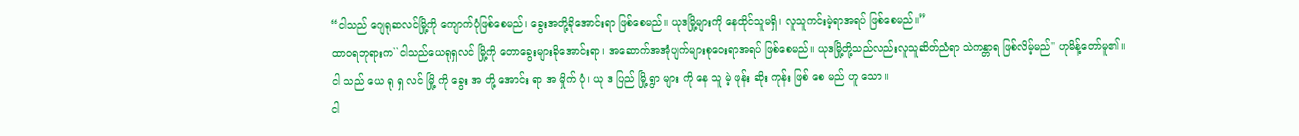“ငါသည် ဂျေရုဆလင်မြို့ကို ကျောက်ပုံဖြစ်စေမည်၊ ခွေးအတို့ခိုအောင်းရာ ဖြစ်စေမည်။ ယုဒမြို့များကို နေထိုင်သူမရှိ၊ လူသူကင်းမဲ့ရာအရပ် ဖြစ်စေမည်။”
ထာဝရဘုရားက``ငါသည်ယေရုရှလင် မြို့ကို တောခွေးများခိုအောင်းရာ၊ အဆောက်အအုံပျက်များစုဝေးရာအရပ် ဖြစ်စေမည်။ ယုဒမြို့တို့သည်လည်းလူသူဆိတ်ညံရာ သဲကန္တာရ ဖြစ်လိမ့်မည်'' ဟုမိန့်တော်မူ၏။
ငါ သည် ယေ ရု ရှ လင် မြို့ ကို ခွေး အ တို့ အောင်း ရာ အ မှိုက် ပုံ၊ ယု ဒ ပြည် မြို့ ရွာ များ ကို နေ သူ မဲ့ ဖုန်း ဆိုး ကုန်း ဖြစ် စေ မည် ဟူ သော။
ငါ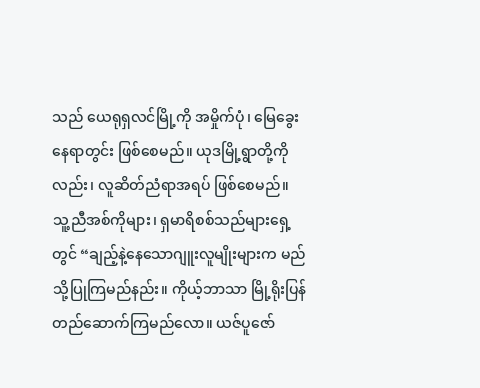သည် ယေရုရှလင်မြို့ကို အမှိုက်ပုံ၊ မြေခွေးနေရာတွင်း ဖြစ်စေမည်။ ယုဒမြို့ရွာတို့ကိုလည်း၊ လူဆိတ်ညံရာအရပ် ဖြစ်စေမည်။
သူ့ညီအစ်ကိုများ၊ ရှမာရိစစ်သည်များရှေ့တွင် “ချည့်နဲ့နေသောဂျူးလူမျိုးများက မည်သို့ပြုကြမည်နည်း။ ကိုယ့်ဘာသာ မြို့ရိုးပြန်တည်ဆောက်ကြမည်လော။ ယဇ်ပူဇော်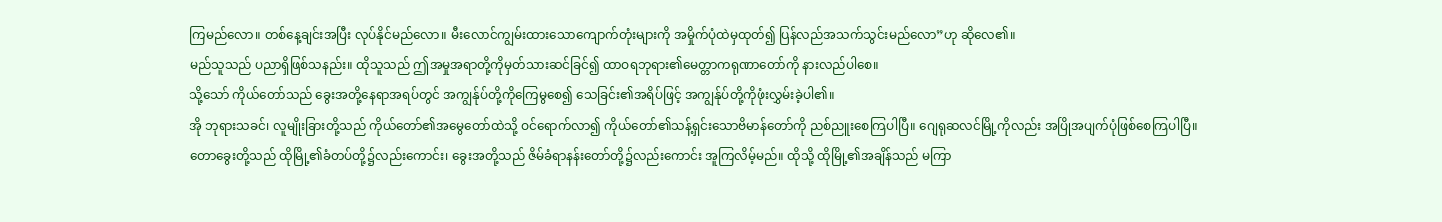ကြမည်လော။ တစ်နေ့ချင်းအပြီး လုပ်နိုင်မည်လော။ မီးလောင်ကျွမ်းထားသောကျောက်တုံးများကို အမှိုက်ပုံထဲမှထုတ်၍ ပြန်လည်အသက်သွင်းမည်လော”ဟု ဆိုလေ၏။
မည်သူသည် ပညာရှိဖြစ်သနည်း။ ထိုသူသည် ဤအမှုအရာတို့ကိုမှတ်သားဆင်ခြင်၍ ထာဝရဘုရား၏မေတ္တာကရုဏာတော်ကို နားလည်ပါစေ။
သို့သော် ကိုယ်တော်သည် ခွေးအတို့နေရာအရပ်တွင် အကျွန်ုပ်တို့ကိုကြေမွစေ၍ သေခြင်း၏အရိပ်ဖြင့် အကျွန်ုပ်တို့ကိုဖုံးလွှမ်းခဲ့ပါ၏။
အို ဘုရားသခင်၊ လူမျိုးခြားတို့သည် ကိုယ်တော်၏အမွေတော်ထဲသို့ ဝင်ရောက်လာ၍ ကိုယ်တော်၏သန့်ရှင်းသောဗိမာန်တော်ကို ညစ်ညူးစေကြပါပြီ။ ဂျေရုဆလင်မြို့ကိုလည်း အပြိုအပျက်ပုံဖြစ်စေကြပါပြီ။
တောခွေးတို့သည် ထိုမြို့၏ခံတပ်တို့၌လည်းကောင်း၊ ခွေးအတို့သည် ဇိမ်ခံရာနန်းတော်တို့၌လည်းကောင်း အူကြလိမ့်မည်။ ထိုသို့ ထိုမြို့၏အချိန်သည် မကြာ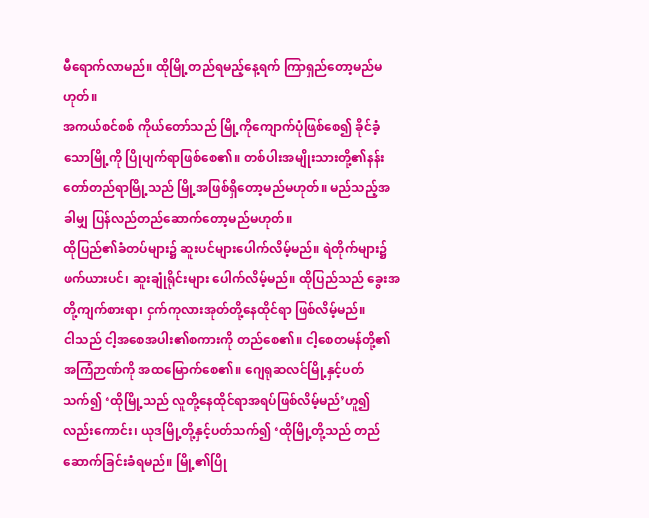မီရောက်လာမည်။ ထိုမြို့တည်ရမည့်နေ့ရက် ကြာရှည်တော့မည်မဟုတ်။
အကယ်စင်စစ် ကိုယ်တော်သည် မြို့ကိုကျောက်ပုံဖြစ်စေ၍ ခိုင်ခံ့သောမြို့ကို ပြိုပျက်ရာဖြစ်စေ၏။ တစ်ပါးအမျိုးသားတို့၏နန်းတော်တည်ရာမြို့သည် မြို့အဖြစ်ရှိတော့မည်မဟုတ်။ မည်သည့်အခါမျှ ပြန်လည်တည်ဆောက်တော့မည်မဟုတ်။
ထိုပြည်၏ခံတပ်များ၌ ဆူးပင်များပေါက်လိမ့်မည်။ ရဲတိုက်များ၌ ဖက်ယားပင်၊ ဆူးချုံရိုင်းများ ပေါက်လိမ့်မည်။ ထိုပြည်သည် ခွေးအတို့ကျက်စားရာ၊ ငှက်ကုလားအုတ်တို့နေထိုင်ရာ ဖြစ်လိမ့်မည်။
ငါသည် ငါ့အစေအပါး၏စကားကို တည်စေ၏။ ငါ့စေတမန်တို့၏အကြံဉာဏ်ကို အထမြောက်စေ၏။ ဂျေရုဆလင်မြို့နှင့်ပတ်သက်၍ ‘ထိုမြို့သည် လူတို့နေထိုင်ရာအရပ်ဖြစ်လိမ့်မည်’ဟူ၍လည်းကောင်း၊ ယုဒမြို့တို့နှင့်ပတ်သက်၍ ‘ထိုမြို့တို့သည် တည်ဆောက်ခြင်းခံရမည်။ မြို့၏ပြို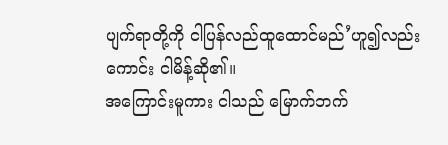ပျက်ရာတို့ကို ငါပြန်လည်ထူထောင်မည်’ဟူ၍လည်းကောင်း ငါမိန့်ဆို၏။
အကြောင်းမူကား ငါသည် မြောက်ဘက်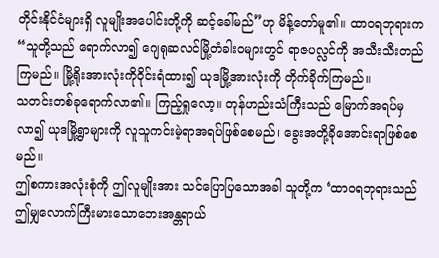တိုင်းနိုင်ငံများရှိ လူမျိုးအပေါင်းတို့ကို ဆင့်ခေါ်မည်”ဟု မိန့်တော်မူ၏။ ထာဝရဘုရားက “သူတို့သည် ရောက်လာ၍ ဂျေရုဆလင်မြို့တံခါးဝများတွင် ရာဇပလ္လင်ကို အသီးသီးတည်ကြမည်။ မြို့ရိုးအားလုံးကိုဝိုင်းရံထား၍ ယုဒမြို့အားလုံးကို တိုက်ခိုက်ကြမည်။
သတင်းတစ်ခုရောက်လာ၏။ ကြည့်ရှုလော့။ တုန်ဟည်းသံကြီးသည် မြောက်အရပ်မှလာ၍ ယုဒမြို့ရွာများကို လူသူကင်းမဲ့ရာအရပ်ဖြစ်စေမည်၊ ခွေးအတို့ခိုအောင်းရာဖြစ်စေမည်။
ဤစကားအလုံးစုံကို ဤလူမျိုးအား သင်ပြောပြသောအခါ သူတို့က ‘ထာဝရဘုရားသည် ဤမျှလောက်ကြီးမားသောဘေးအန္တရာယ်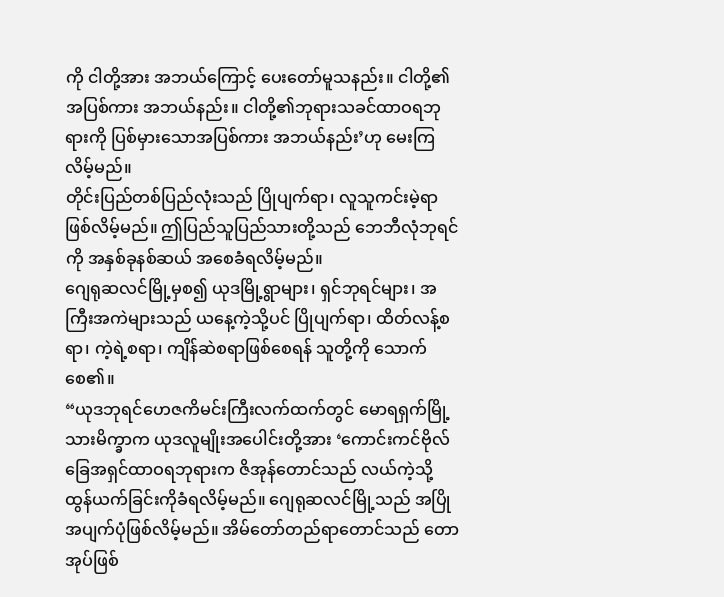ကို ငါတို့အား အဘယ်ကြောင့် ပေးတော်မူသနည်း။ ငါတို့၏အပြစ်ကား အဘယ်နည်း။ ငါတို့၏ဘုရားသခင်ထာဝရဘုရားကို ပြစ်မှားသောအပြစ်ကား အဘယ်နည်း’ဟု မေးကြလိမ့်မည်။
တိုင်းပြည်တစ်ပြည်လုံးသည် ပြိုပျက်ရာ၊ လူသူကင်းမဲ့ရာ ဖြစ်လိမ့်မည်။ ဤပြည်သူပြည်သားတို့သည် ဘေဘီလုံဘုရင်ကို အနှစ်ခုနစ်ဆယ် အစေခံရလိမ့်မည်။
ဂျေရုဆလင်မြို့မှစ၍ ယုဒမြို့ရွာများ၊ ရှင်ဘုရင်များ၊ အကြီးအကဲများသည် ယနေ့ကဲ့သို့ပင် ပြိုပျက်ရာ၊ ထိတ်လန့်စရာ၊ ကဲ့ရဲ့စရာ၊ ကျိန်ဆဲစရာဖြစ်စေရန် သူတို့ကို သောက်စေ၏။
“ယုဒဘုရင်ဟေဇကိမင်းကြီးလက်ထက်တွင် မောရရှက်မြို့သားမိက္ခာက ယုဒလူမျိုးအပေါင်းတို့အား ‘ကောင်းကင်ဗိုလ်ခြေအရှင်ထာဝရဘုရားက ဇိအုန်တောင်သည် လယ်ကဲ့သို့ ထွန်ယက်ခြင်းကိုခံရလိမ့်မည်။ ဂျေရုဆလင်မြို့သည် အပြိုအပျက်ပုံဖြစ်လိမ့်မည်။ အိမ်တော်တည်ရာတောင်သည် တောအုပ်ဖြစ်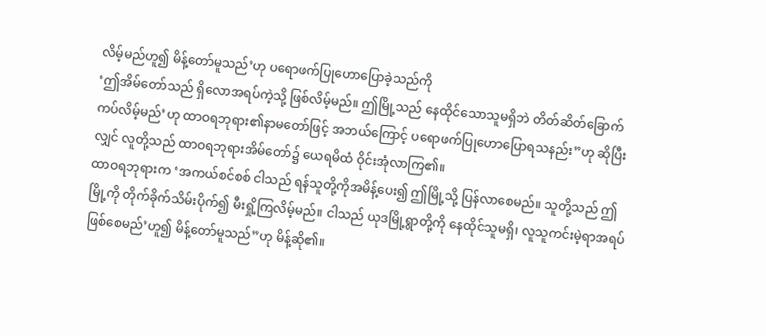လိမ့်မည်ဟူ၍ မိန့်တော်မူသည်’ဟု ပရောဖက်ပြုဟောပြောခဲ့သည်ကို
‘ဤအိမ်တော်သည် ရှိလောအရပ်ကဲ့သို့ ဖြစ်လိမ့်မည်။ ဤမြို့သည် နေထိုင်သောသူမရှိဘဲ တိတ်ဆိတ်ခြောက်ကပ်လိမ့်မည်’ဟု ထာဝရဘုရား၏နာမတော်ဖြင့် အဘယ်ကြောင့် ပရောဖက်ပြုဟောပြောရသနည်း”ဟု ဆိုပြီးလျှင် လူတို့သည် ထာဝရဘုရားအိမ်တော်၌ ယေရမိထံ ဝိုင်းအုံလာကြ၏။
ထာဝရဘုရားက ‘အကယ်စင်စစ် ငါသည် ရန်သူတို့ကိုအမိန့်ပေး၍ ဤမြို့သို့ ပြန်လာစေမည်။ သူတို့သည် ဤမြို့ကို တိုက်ခိုက်သိမ်းပိုက်၍ မီးရှို့ကြလိမ့်မည်။ ငါသည် ယုဒမြို့ရွာတို့ကို နေထိုင်သူမရှိ၊ လူသူကင်းမဲ့ရာအရပ်ဖြစ်စေမည်’ဟူ၍ မိန့်တော်မူသည်”ဟု မိန့်ဆို၏။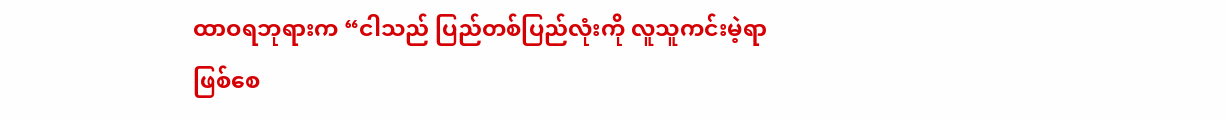ထာဝရဘုရားက “ငါသည် ပြည်တစ်ပြည်လုံးကို လူသူကင်းမဲ့ရာဖြစ်စေ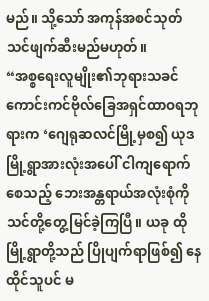မည်။ သို့သော် အကုန်အစင်သုတ်သင်ဖျက်ဆီးမည်မဟုတ်။
“အစ္စရေးလူမျိုး၏ဘုရားသခင် ကောင်းကင်ဗိုလ်ခြေအရှင်ထာဝရဘုရားက ‘ဂျေရုဆလင်မြို့မှစ၍ ယုဒမြို့ရွာအားလုံးအပေါ် ငါကျရောက်စေသည့် ဘေးအန္တရာယ်အလုံးစုံကို သင်တို့တွေ့မြင်ခဲ့ကြပြီ။ ယခု ထိုမြို့ရွာတို့သည် ပြိုပျက်ရာဖြစ်၍ နေထိုင်သူပင် မ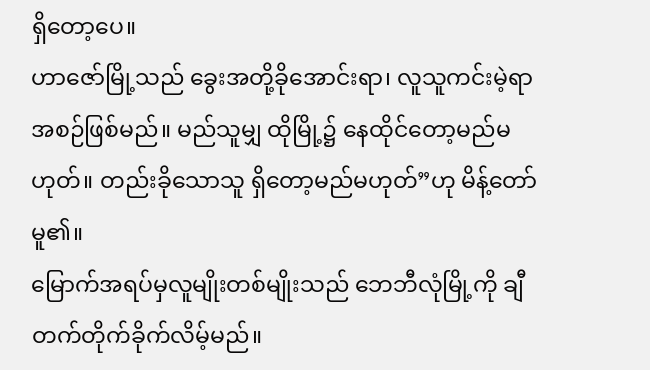ရှိတော့ပေ။
ဟာဇော်မြို့သည် ခွေးအတို့ခိုအောင်းရာ၊ လူသူကင်းမဲ့ရာ အစဉ်ဖြစ်မည်။ မည်သူမျှ ထိုမြို့၌ နေထိုင်တော့မည်မဟုတ်။ တည်းခိုသောသူ ရှိတော့မည်မဟုတ်”ဟု မိန့်တော်မူ၏။
မြောက်အရပ်မှလူမျိုးတစ်မျိုးသည် ဘေဘီလုံမြို့ကို ချီတက်တိုက်ခိုက်လိမ့်မည်။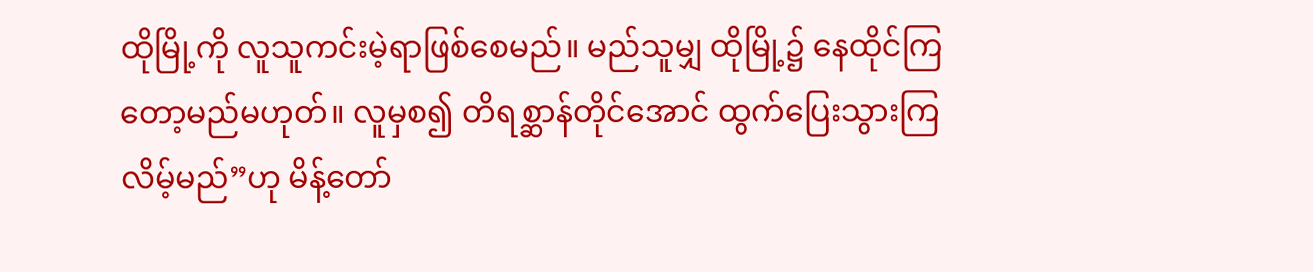ထိုမြို့ကို လူသူကင်းမဲ့ရာဖြစ်စေမည်။ မည်သူမျှ ထိုမြို့၌ နေထိုင်ကြတော့မည်မဟုတ်။ လူမှစ၍ တိရစ္ဆာန်တိုင်အောင် ထွက်ပြေးသွားကြလိမ့်မည်”ဟု မိန့်တော်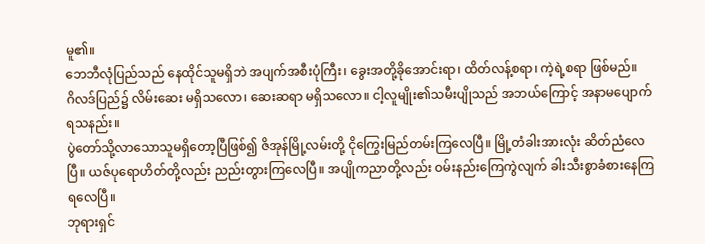မူ၏။
ဘေဘီလုံပြည်သည် နေထိုင်သူမရှိဘဲ အပျက်အစီးပုံကြီး၊ ခွေးအတို့ခိုအောင်းရာ၊ ထိတ်လန့်စရာ၊ ကဲ့ရဲ့စရာ ဖြစ်မည်။
ဂိလဒ်ပြည်၌ လိမ်းဆေး မရှိသလော၊ ဆေးဆရာ မရှိသလော။ ငါ့လူမျိုး၏သမီးပျိုသည် အဘယ်ကြောင့် အနာမပျောက်ရသနည်း။
ပွဲတော်သို့လာသောသူမရှိတော့ပြီဖြစ်၍ ဇိအုန်မြို့လမ်းတို့ ငိုကြွေးမြည်တမ်းကြလေပြီ။ မြို့တံခါးအားလုံး ဆိတ်ညံလေပြီ။ ယဇ်ပုရောဟိတ်တို့လည်း ညည်းတွားကြလေပြီ။ အပျိုကညာတို့လည်း ဝမ်းနည်းကြေကွဲလျက် ခါးသီးစွာခံစားနေကြရလေပြီ။
ဘုရားရှင်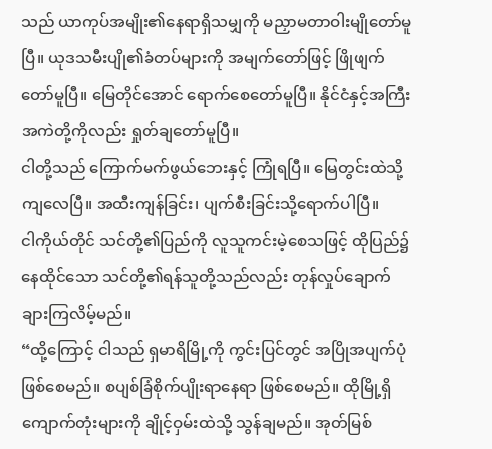သည် ယာကုပ်အမျိုး၏နေရာရှိသမျှကို မညှာမတာဝါးမျိုတော်မူပြီ။ ယုဒသမီးပျို၏ခံတပ်များကို အမျက်တော်ဖြင့် ဖြိုဖျက်တော်မူပြီ။ မြေတိုင်အောင် ရောက်စေတော်မူပြီ။ နိုင်ငံနှင့်အကြီးအကဲတို့ကိုလည်း ရှုတ်ချတော်မူပြီ။
ငါတို့သည် ကြောက်မက်ဖွယ်ဘေးနှင့် ကြုံရပြီ။ မြေတွင်းထဲသို့ ကျလေပြီ။ အထီးကျန်ခြင်း၊ ပျက်စီးခြင်းသို့ရောက်ပါပြီ။
ငါကိုယ်တိုင် သင်တို့၏ပြည်ကို လူသူကင်းမဲ့စေသဖြင့် ထိုပြည်၌နေထိုင်သော သင်တို့၏ရန်သူတို့သည်လည်း တုန်လှုပ်ချောက်ချားကြလိမ့်မည်။
“ထို့ကြောင့် ငါသည် ရှမာရိမြို့ကို ကွင်းပြင်တွင် အပြိုအပျက်ပုံ ဖြစ်စေမည်။ စပျစ်ခြံစိုက်ပျိုးရာနေရာ ဖြစ်စေမည်။ ထိုမြို့ရှိကျောက်တုံးများကို ချိုင့်ဝှမ်းထဲသို့ သွန်ချမည်။ အုတ်မြစ်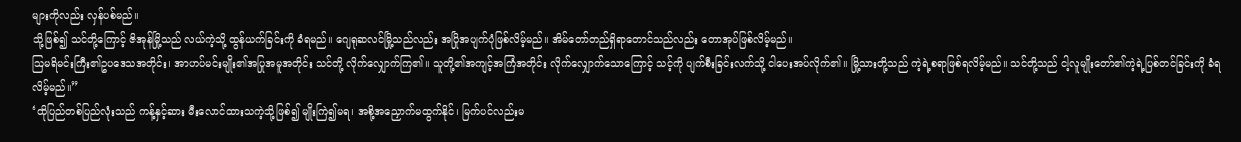များကိုလည်း လှန်ပစ်မည်။
သို့ဖြစ်၍ သင်တို့ကြောင့် ဇိအုန်မြို့သည် လယ်ကဲ့သို့ ထွန်ယက်ခြင်းကို ခံရမည်။ ဂျေရုဆလင်မြို့သည်လည်း အပြိုအပျက်ပုံဖြစ်လိမ့်မည်။ အိမ်တော်တည်ရှိရာတောင်သည်လည်း တောအုပ်ဖြစ်လိမ့်မည်။
ဩမရိမင်းကြီး၏ဥပဒေသအတိုင်း၊ အာဟပ်မင်းမျိုး၏အပြုအမူအတိုင်း သင်တို့ လိုက်လျှောက်ကြ၏။ သူတို့၏အကျင့်အကြံအတိုင်း လိုက်လျှောက်သောကြောင့် သင့်ကို ပျက်စီးခြင်းလက်သို့ ငါပေးအပ်လိုက်၏။ မြို့သားတို့သည် ကဲ့ရဲ့စရာဖြစ်ရလိမ့်မည်။ သင်တို့သည် ငါ့လူမျိုးတော်၏ကဲ့ရဲ့ပြစ်တင်ခြင်းကို ခံရလိမ့်မည်။”
‘ထိုပြည်တစ်ပြည်လုံးသည် ကန့်နှင့်ဆား မီးလောင်ထားသကဲ့သို့ဖြစ်၍ မျိုးကြဲ၍မရ၊ အစို့အညှောက်မထွက်နိုင်၊ မြက်ပင်လည်းမ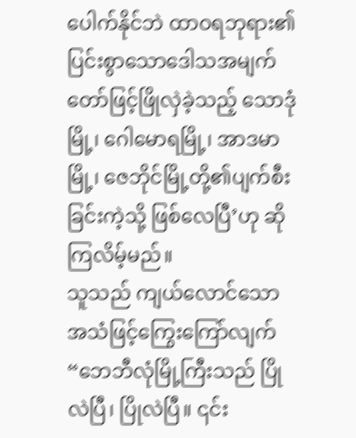ပေါက်နိုင်ဘဲ ထာဝရဘုရား၏ပြင်းစွာသောဒေါသအမျက်တော်ဖြင့်ဖြိုလှဲခဲ့သည့် သောဒုံမြို့၊ ဂေါမောရမြို့၊ အာဒမာမြို့၊ ဇေဘိုင်မြို့တို့၏ပျက်စီးခြင်းကဲ့သို့ ဖြစ်လေပြီ’ဟု ဆိုကြလိမ့်မည်။
သူသည် ကျယ်လောင်သောအသံဖြင့်ကြွေးကြော်လျက် “ဘေဘီလုံမြို့ကြီးသည် ပြိုလဲပြီ၊ ပြိုလဲပြီ။ ၎င်း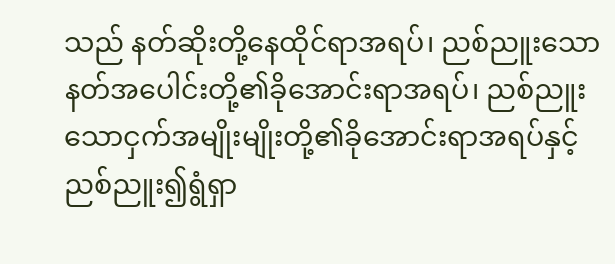သည် နတ်ဆိုးတို့နေထိုင်ရာအရပ်၊ ညစ်ညူးသောနတ်အပေါင်းတို့၏ခိုအောင်းရာအရပ်၊ ညစ်ညူးသောငှက်အမျိုးမျိုးတို့၏ခိုအောင်းရာအရပ်နှင့် ညစ်ညူး၍ရွံရှာ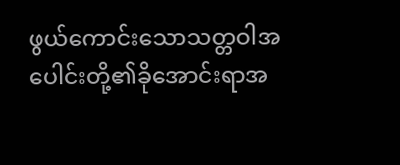ဖွယ်ကောင်းသောသတ္တဝါအပေါင်းတို့၏ခိုအောင်းရာအ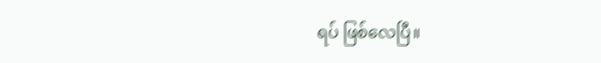ရပ် ဖြစ်လေပြီ။